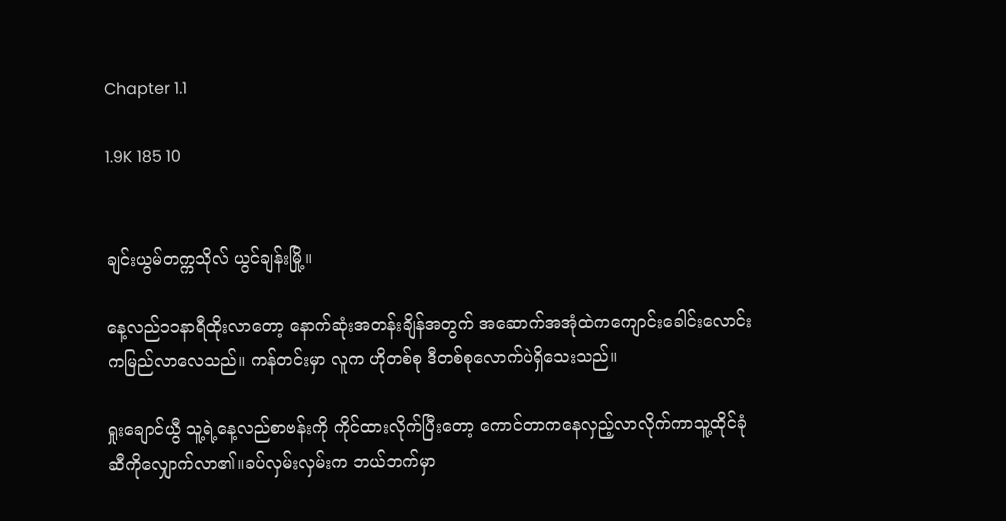Chapter 1.1

1.9K 185 10


ချင်းယွမ်တက္ကသိုလ် ယွင်ချန်းမြို့။

နေ့လည်၁၁နာရီထိုးလာတော့ နောက်ဆုံးအတန်းချိန်အတွက် အဆောက်အအုံထဲကကျောင်းခေါင်းလောင်းကမြည်လာလေသည်။ ကန်တင်းမှာ လူက ဟိုတစ်စု ဒီတစ်စုလောက်ပဲရှိသေးသည်။

ရှုးချောင်ယွီ သူ့ရဲ့နေ့လည်စာဗန်းကို ကိုင်ထားလိုက်ပြီးတော့ ကောင်တာကနေလှည့်လာလိုက်ကာသူ့ထိုင်ခုံဆီကိုလျှောက်လာ၏။ခပ်လှမ်းလှမ်းက ဘယ်ဘက်မှာ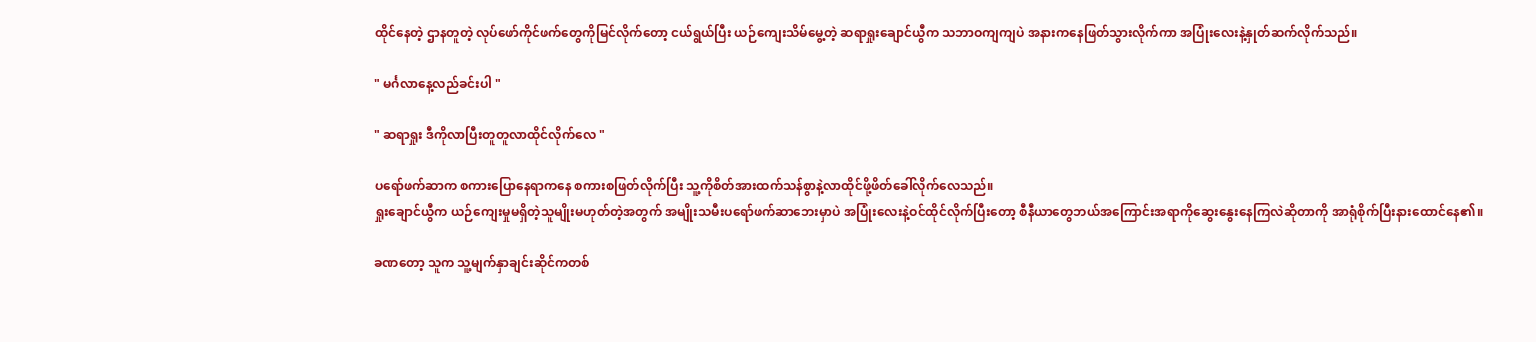ထိုင်နေတဲ့ ဌာနတူတဲ့ လုပ်ဖော်ကိုင်ဖက်တွေကိုမြင်လိုက်တော့ ငယ်ရွယ်ပြီး ယဉ်ကျေးသိမ်မွေ့တဲ့ ဆရာရှုးချောင်ယွီက သဘာဝကျကျပဲ အနားကနေဖြတ်သွားလိုက်ကာ အပြုံးလေးနဲ့နှုတ်ဆက်လိုက်သည်။

" မင်္ဂလာနေ့လည်ခင်းပါ "

" ဆရာရှုး ဒီကိုလာပြီးတူတူလာထိုင်လိုက်လေ "

ပရော်ဖက်ဆာက စကားပြောနေရာကနေ စကားစဖြတ်လိုက်ပြီး သူ့ကိုစိတ်အားထက်သန်စွာနဲ့လာထိုင်ဖို့ဖိတ်ခေါ်လိုက်လေသည်။
ရှုးချောင်ယွီက ယဉ်ကျေးမှုမရှိတဲ့သူမျိုးမဟုတ်တဲ့အတွက် အမျိုးသမီးပရော်ဖက်ဆာဘေးမှာပဲ အပြုံးလေးနဲ့ဝင်ထိုင်လိုက်ပြီးတော့ စီနီယာတွေဘယ်အကြောင်းအရာကိုဆွေးနွေးနေကြလဲဆိုတာကို အာရုံစိုက်ပြီးနားထောင်နေ၏။

ခဏတော့ သူက သူ့မျက်နှာချင်းဆိုင်ကတစ်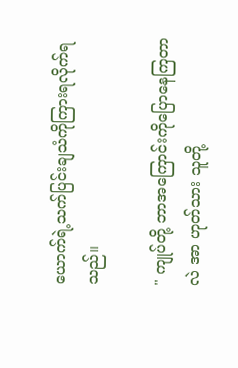ယောက်ရဲ့သက်ပြင်းချသံကိုကြားရလိုက်ရသည်။

" ကျုပ်တို့ ဘာအကြောင်းကိုပြောနေကြတာလဲ အာ ဟုတ်သား သူတို့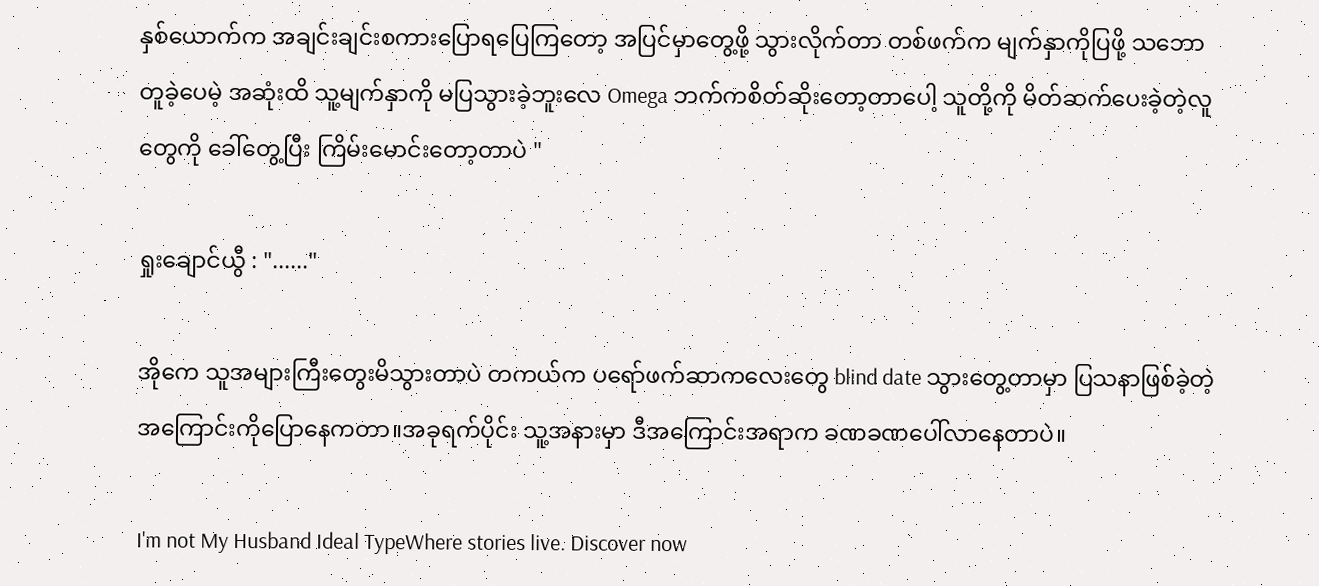နှစ်ယောက်က အချင်းချင်းစကားပြောရပြေကြတော့ အပြင်မှာတွေ့ဖို့ သွားလိုက်တာ တစ်ဖက်က မျက်နှာကိုပြဖို့ သဘောတူခဲ့ပေမဲ့ အဆုံးထိ သူ့မျက်နှာကို မပြသွားခဲ့ဘူးလေ Omega ဘက်ကစိတ်ဆိုးတော့တာပေါ့ သူတို့ကို မိတ်ဆက်ပေးခဲ့တဲ့လူတွေကို ခေါ်တွေ့ပြီး ကြိမ်းမောင်းတော့တာပဲ "

ရှုးချောင်ယွီ : "......"

အိုကေ သူအများကြီးတွေးမိသွားတာပဲ တကယ်က ပရော်ဖက်ဆာကလေးတွေ blind date သွားတွေ့တာမှာ ပြသနာဖြစ်ခဲ့တဲ့အကြောင်းကိုပြောနေကတာ။အခုရက်ပိုင်း သူ့အနားမှာ ဒီအကြောင်းအရာက ခဏခဏပေါ်လာနေတာပဲ။

I'm not My Husband Ideal TypeWhere stories live. Discover now